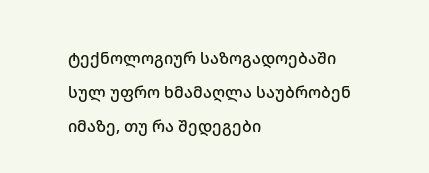ტექნოლოგიურ საზოგადოებაში სულ უფრო ხმამაღლა საუბრობენ იმაზე, თუ რა შედეგები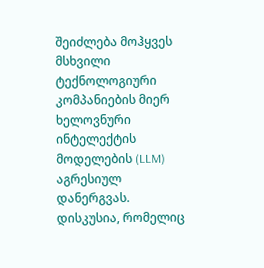შეიძლება მოჰყვეს მსხვილი ტექნოლოგიური კომპანიების მიერ ხელოვნური ინტელექტის მოდელების (LLM) აგრესიულ დანერგვას. დისკუსია, რომელიც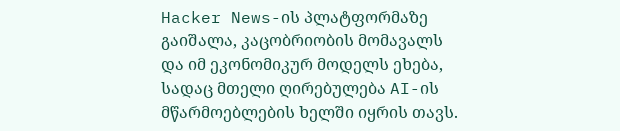Hacker News-ის პლატფორმაზე გაიშალა, კაცობრიობის მომავალს და იმ ეკონომიკურ მოდელს ეხება, სადაც მთელი ღირებულება AI-ის მწარმოებლების ხელში იყრის თავს.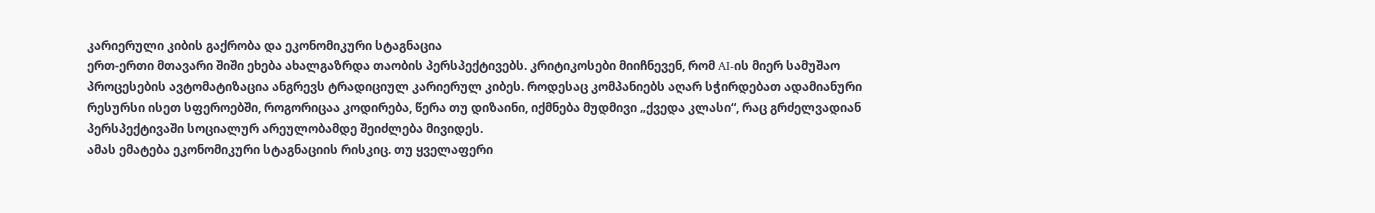კარიერული კიბის გაქრობა და ეკონომიკური სტაგნაცია
ერთ-ერთი მთავარი შიში ეხება ახალგაზრდა თაობის პერსპექტივებს. კრიტიკოსები მიიჩნევენ, რომ AI-ის მიერ სამუშაო პროცესების ავტომატიზაცია ანგრევს ტრადიციულ კარიერულ კიბეს. როდესაც კომპანიებს აღარ სჭირდებათ ადამიანური რესურსი ისეთ სფეროებში, როგორიცაა კოდირება, წერა თუ დიზაინი, იქმნება მუდმივი „ქვედა კლასი“, რაც გრძელვადიან პერსპექტივაში სოციალურ არეულობამდე შეიძლება მივიდეს.
ამას ემატება ეკონომიკური სტაგნაციის რისკიც. თუ ყველაფერი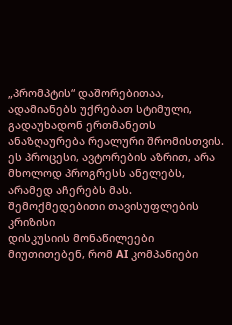„პრომპტის“ დაშორებითაა, ადამიანებს უქრებათ სტიმული, გადაუხადონ ერთმანეთს ანაზღაურება რეალური შრომისთვის. ეს პროცესი, ავტორების აზრით, არა მხოლოდ პროგრესს ანელებს, არამედ აჩერებს მას.
შემოქმედებითი თავისუფლების კრიზისი
დისკუსიის მონაწილეები მიუთითებენ, რომ AI კომპანიები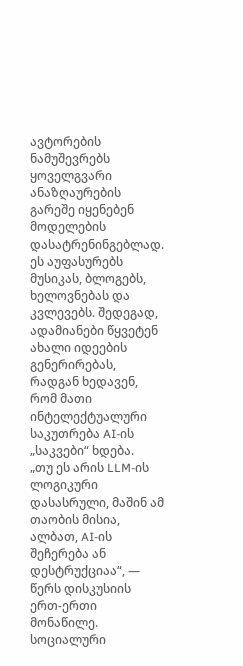ავტორების ნამუშევრებს ყოველგვარი ანაზღაურების გარეშე იყენებენ მოდელების დასატრენინგებლად. ეს აუფასურებს მუსიკას, ბლოგებს, ხელოვნებას და კვლევებს. შედეგად, ადამიანები წყვეტენ ახალი იდეების გენერირებას, რადგან ხედავენ, რომ მათი ინტელექტუალური საკუთრება AI-ის „საკვები“ ხდება.
„თუ ეს არის LLM-ის ლოგიკური დასასრული, მაშინ ამ თაობის მისია, ალბათ, AI-ის შეჩერება ან დესტრუქციაა“, — წერს დისკუსიის ერთ-ერთი მონაწილე.
სოციალური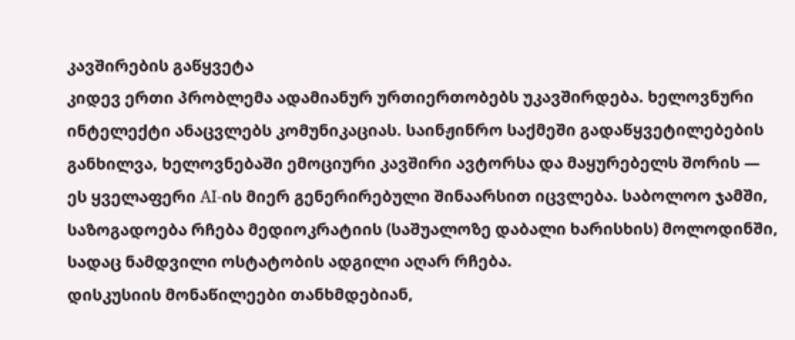კავშირების გაწყვეტა
კიდევ ერთი პრობლემა ადამიანურ ურთიერთობებს უკავშირდება. ხელოვნური ინტელექტი ანაცვლებს კომუნიკაციას. საინჟინრო საქმეში გადაწყვეტილებების განხილვა, ხელოვნებაში ემოციური კავშირი ავტორსა და მაყურებელს შორის — ეს ყველაფერი AI-ის მიერ გენერირებული შინაარსით იცვლება. საბოლოო ჯამში, საზოგადოება რჩება მედიოკრატიის (საშუალოზე დაბალი ხარისხის) მოლოდინში, სადაც ნამდვილი ოსტატობის ადგილი აღარ რჩება.
დისკუსიის მონაწილეები თანხმდებიან,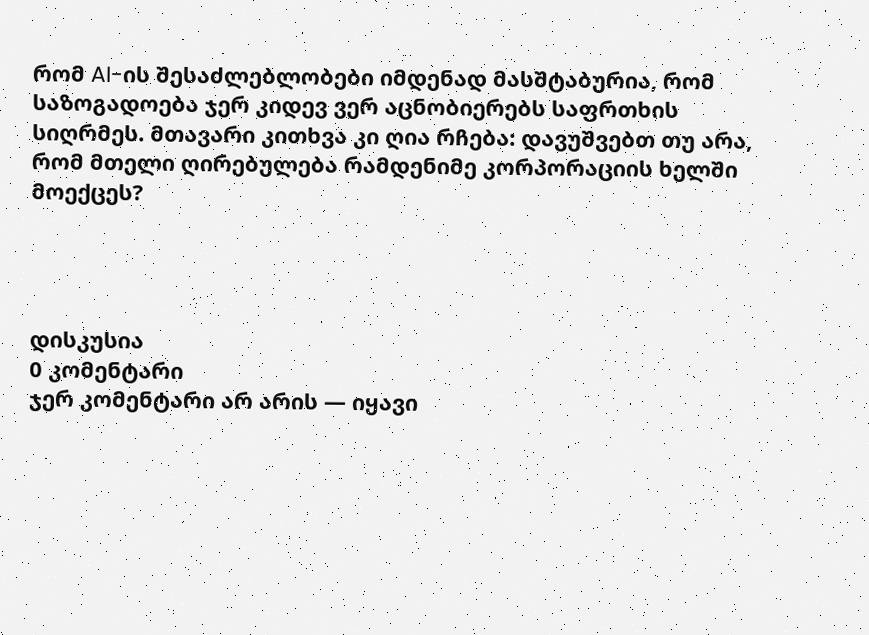რომ AI-ის შესაძლებლობები იმდენად მასშტაბურია, რომ საზოგადოება ჯერ კიდევ ვერ აცნობიერებს საფრთხის სიღრმეს. მთავარი კითხვა კი ღია რჩება: დავუშვებთ თუ არა, რომ მთელი ღირებულება რამდენიმე კორპორაციის ხელში მოექცეს?




დისკუსია
0 კომენტარი
ჯერ კომენტარი არ არის — იყავი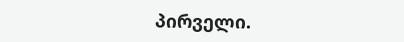პირველი.